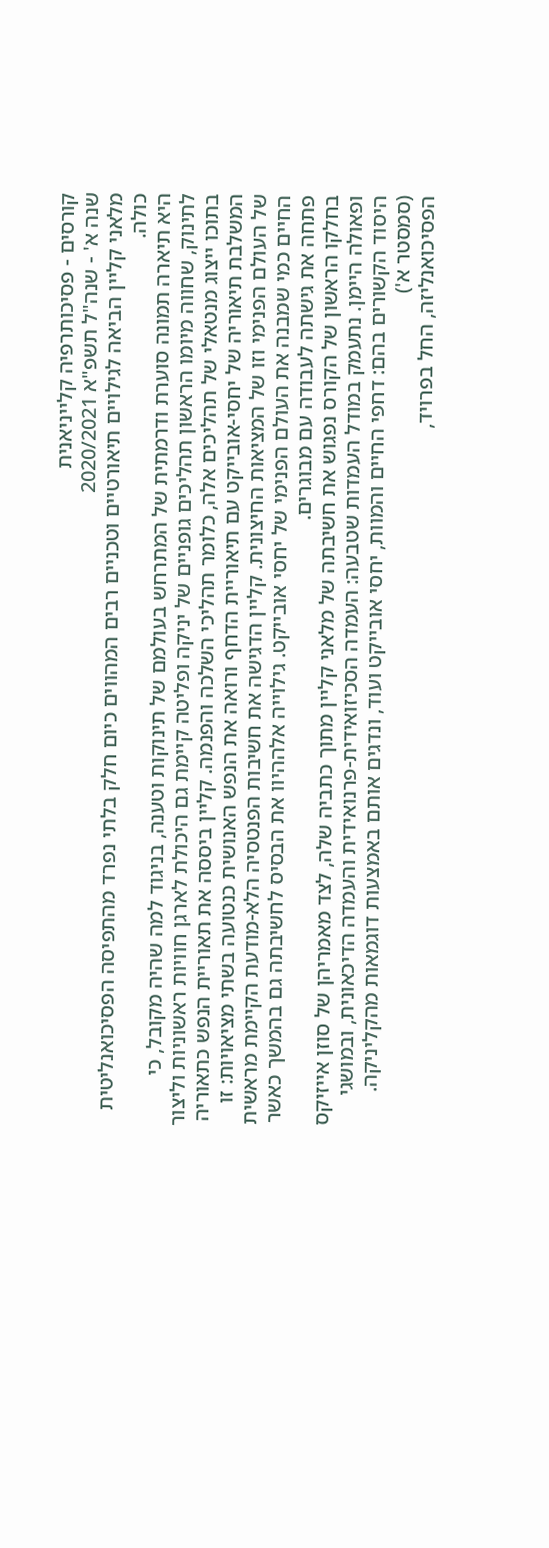קורסים - פסיכותרפיה קלייניאנית
שנה א' - שנה"ל תשפ"א 2020/2021
מלאני קליין הביאה לגילויים תיאורטיים וטכניים רבים המהווים כיום חלק בלתי נפרד מהתפיסה הפסיכואנליטית כולה.
היא תיארה תמונה סוערת ודרמתית של המתרחש בעולמם של תינוקות וטענה, בניגוד למה שהיה מקובל, כי לתינוק, שחווה מיומו הראשון תהליכים גופניים של יניקה ופליטה קיימת גם היכולת לארגן חוויות ראשוניות וליצור בתוכו ייצוג מנטאלי של תהליכים אלה, כלומר תהליכי השלכה והפנמה. קליין ביססה את תאוריית הנפש כתאוריה המשלבת תיאוריה של יחסי-אובייקט עם תיאוריית הדחף ורואה את הנפש האנושית כנטועה בשתי מציאויות: זו של העולם הפנימי וזו של המציאות החיצונית. קליין הדגישה את חשיבות הפנטסיה הלא-מודעת הקיימת מראשית החיים כמי שמבנה את העולם הפנימי של יחסי אובייקט. גילוייה אלההיוו את הבסיס לחשיבתה גם בהמשך כאשר פתחה את גישתה לעבודה עם מבוגרים.
בחלקו הראשון של הקורס נפגוש את חשיבתה של מלאני קליין מתוך כתביה שלה, לצד מאמריהן של סוזן אייזיקס ופאולה היימן. נתעמק במודל העמדות שטבעה: העמדה הסכיזואידית-פרנואידית והעמדה הדיכאונית, ובמושגי היסוד הקשורים בהם: דחפי החיים והמוות, יחסי אובייקט ועוד, ונדגים אותם באמצעות דוגמאות מהקליניקה.
(סמסטר א')
הפסיכואנליזה, החל בפרויד,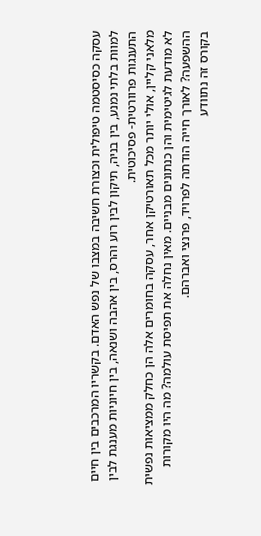עסקה כסיסטמה טיפולית וכצורת חשיבה במצבו של נפש האדם. בקשריו המרכבים בין חיים למוות בלתי נמנע, בין בניה, תיקון לבין רוע והרס, בין אהבה ושנאה, בין חיוניות מענגת לבין התענגות פרוורטית- פסיכוטית.
מלאני קליין, אולי יותר מכל תאורטיקן אחר, עסקה בחומרים אלה הן כחלק ממציאות נפשית לא מודעת לגיטימית והן כנתונים מבניים. מאין נחלה את תפיסת עולמה? מה היו מקורות ההשפעה? לאורך חייה הודתה לפרויד, פרנצי ואברהם.
בקורס זה נתוודע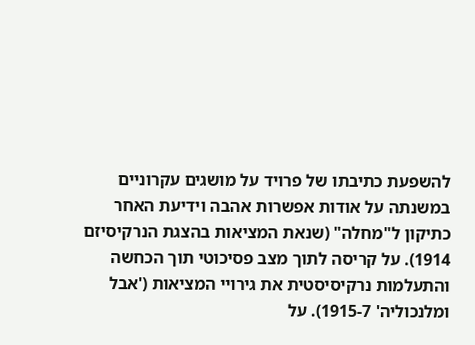להשפעת כתיבתו של פרויד על מושגים עקרוניים במשנתה על אודות אפשרות אהבה וידיעת האחר כתיקון ל"מחלה" (שנאת המציאות בהצגת הנרקיסיזם 1914). על קריסה לתוך מצב פסיכוטי תוך הכחשה והתעלמות נרקיסיסטית את גירויי המציאות ('אבל ומלנכוליה' 1915-7). על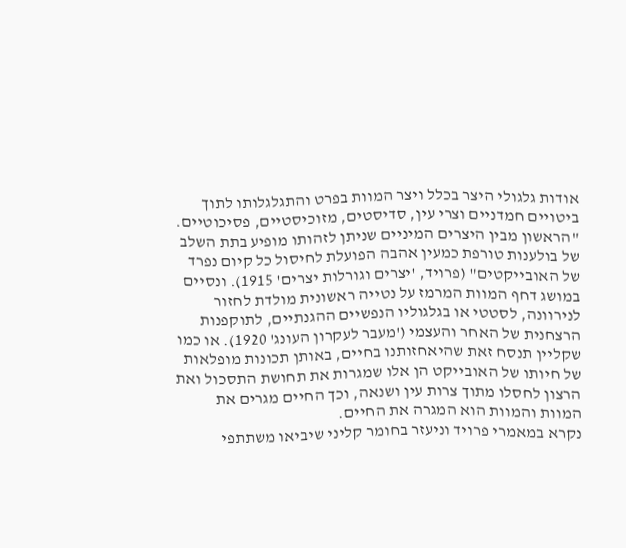אודות גלגולי היצר בכלל ויצר המוות בפרט והתגלגלותו לתוך ביטויים חמדניים וצרי עין, סדיסטים, מזוכיסטיים, פסיכוטיים. "הראשון מבין היצרים המיניים שניתן לזהותו מופיע בתת השלב של בולענות טורפת כמעין אהבה הפועלת לחיסול כל קיום נפרד של האובייקטים" (פרויד, 'יצרים וגורלות יצרים' 1915). ונסיים במושג דחף המוות המרמז על נטייה ראשונית מולדת לחזור לנירוונה, לסטטי או בגלגוליו הנפשיים ההגנתיים, לתוקפנות הרצחנית של האחר והעצמי ('מעבר לעקרון העונג' 1920). או כמו שקליין תנסח זאת שהיאחזותנו בחיים, באותן תכונות מופלאות של חיותו של האובייקט הן אלו שמגרות את תחושת התסכול ואת הרצון לחסלו מתוך צרות עין ושנאה, וכך החיים מגרים את המוות והמוות הוא המגרה את החיים.
נקרא במאמרי פרויד וניעזר בחומר קליני שיביאו משתתפי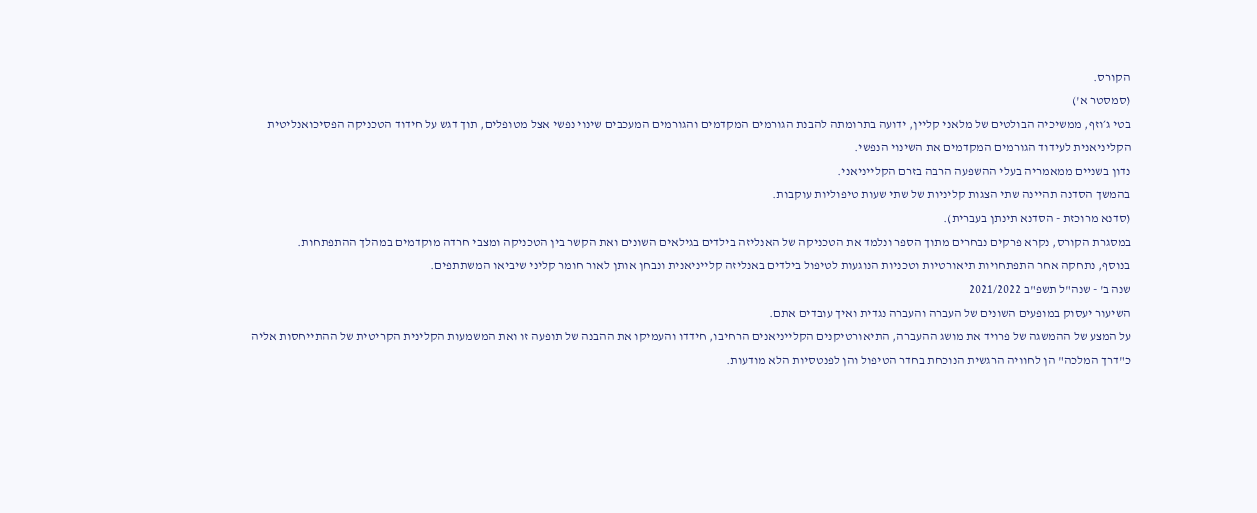הקורס.
(סמסטר א')
בטי ג׳וזף, ממשיכיה הבולטים של מלאני קליין, ידועה בתרומתה להבנת הגורמים המקדמים והגורמים המעכבים שינוי נפשי אצל מטופלים, תוך דגש על חידוד הטכניקה הפסיכואנליטית הקליניאנית לעידוד הגורמים המקדמים את השינוי הנפשי.
נדון בשניים ממאמריה בעלי ההשפעה הרבה בזרם הקלייניאני.
בהמשך הסדנה תהיינה שתי הצגות קליניות של שתי שעות טיפוליות עוקבות.
(סדנא מרוכזת - הסדנא תינתן בעברית).
במסגרת הקורס, נקרא פרקים נבחרים מתוך הספר ונלמד את הטכניקה של האנליזה בילדים בגילאים השונים ואת הקשר בין הטכניקה ומצבי חרדה מוקדמים במהלך ההתפתחות.
בנוסף, נתחקה אחר התפתחויות תיאורטיות וטכניות הנוגעות לטיפול בילדים באנליזה קלייניאנית ונבחן אותן לאור חומר קליני שיביאו המשתתפים.
שנה ב' - שנה"ל תשפ"ב 2021/2022
השיעור יעסוק במופעים השונים של העברה והעברה נגדית ואיך עובדים אתם.
על המצע של ההמשגה של פרויד את מושג ההעברה, התיאורטיקנים הקלייניאנים הרחיבו, חידדו והעמיקו את ההבנה של תופעה זו ואת המשמעות הקלינית הקריטית של ההתייחסות אליה כ"דרך המלכה" הן לחוויה הרגשית הנוכחת בחדר הטיפול והן לפנטסיות הלא מודעות.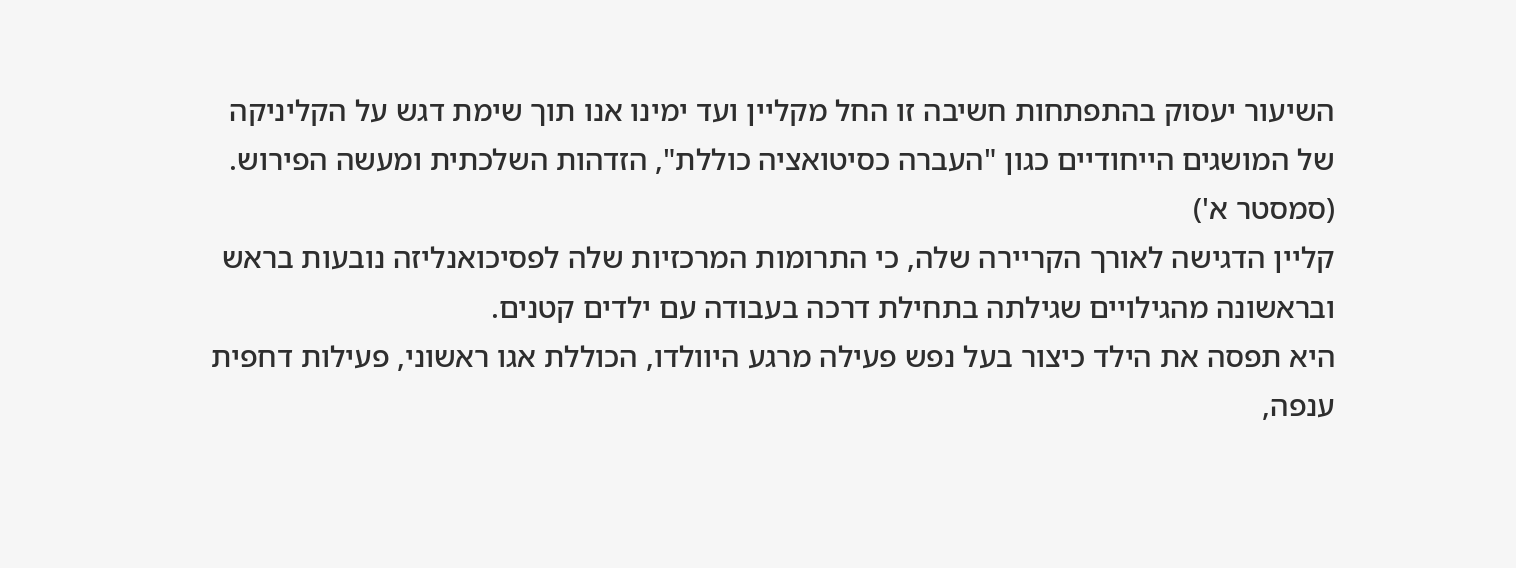השיעור יעסוק בהתפתחות חשיבה זו החל מקליין ועד ימינו אנו תוך שימת דגש על הקליניקה של המושגים הייחודיים כגון "העברה כסיטואציה כוללת", הזדהות השלכתית ומעשה הפירוש.
(סמסטר א')
קליין הדגישה לאורך הקריירה שלה, כי התרומות המרכזיות שלה לפסיכואנליזה נובעות בראש ובראשונה מהגילויים שגילתה בתחילת דרכה בעבודה עם ילדים קטנים.
היא תפסה את הילד כיצור בעל נפש פעילה מרגע היוולדו, הכוללת אגו ראשוני, פעילות דחפית ענפה,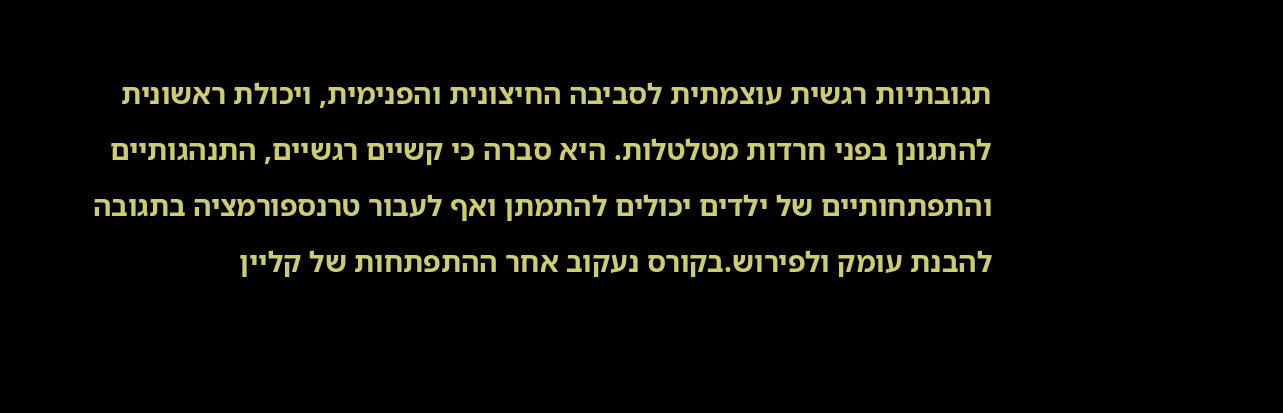תגובתיות רגשית עוצמתית לסביבה החיצונית והפנימית, ויכולת ראשונית להתגונן בפני חרדות מטלטלות. היא סברה כי קשיים רגשיים, התנהגותיים והתפתחותיים של ילדים יכולים להתמתן ואף לעבור טרנספורמציה בתגובה להבנת עומק ולפירוש.בקורס נעקוב אחר ההתפתחות של קליין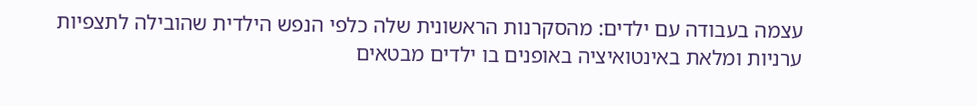עצמה בעבודה עם ילדים: מהסקרנות הראשונית שלה כלפי הנפש הילדית שהובילה לתצפיות ערניות ומלאת באינטואיציה באופנים בו ילדים מבטאים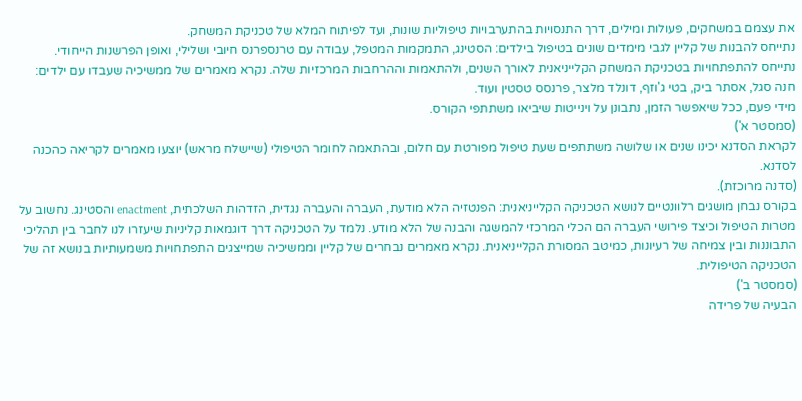את עצמם במשחקים, פעולות ומילים, דרך התנסויות בהתערבויות טיפוליות שונות, ועד לפיתוח המלא של טכניקת המשחק.
נתייחס להבנות של קליין לגבי מימדים שונים בטיפול בילדים: הסטינג, התמקמות המטפל, עבודה עם טרנספרנס חיובי ושלילי, ואופן הפרשנות הייחודי.
נתייחס להתפתחויות בטכניקת המשחק הקלייניאנית לאורך השנים, ולהתאמות וההרחבות המרכזיות שלה. נקרא מאמרים של ממשיכיה שעבדו עם ילדים: חנה סגל, אסתר ביק, בטי ג'וזף, דונלד מלצר, פרנסס טסטין ועוד.
מידי פעם, ככל שיאפשר הזמן, נתבונן על וינייטות שיביאו משתתפי הקורס.
(סמסטר א')
לקראת הסדנא יכינו שנים או שלושה משתתפים שעת טיפול מפורטת עם חלום, ובהתאמה לחומר הטיפולי (שיישלח מראש) יוצעו מאמרים לקריאה כהכנה לסדנא.
(סדנה מרוכזת).
בקורס נבחן מושגים רלוונטיים לנושא הטכניקה הקלייניאנית: הפנטזיה הלא מודעת, העברה והעברה נגדית, הזדהות השלכתית, enactment והסטינג. נחשוב על מטרות הטיפול וכיצד פירושי העברה הם הכלי המרכזי להמשגה והבנה של הלא מודע. נלמד על הטכניקה דרך דוגמאות קליניות שיעזרו לנו לחבר בין תהליכי התבוננות ובין צמיחה של רעיונות, כמיטב המסורת הקלייניאנית. נקרא מאמרים נבחרים של קליין וממשיכיה שמייצגים התפתחויות משמעותיות בנושא זה של הטכניקה הטיפולית.
(סמסטר ב')
הבעיה של פרידה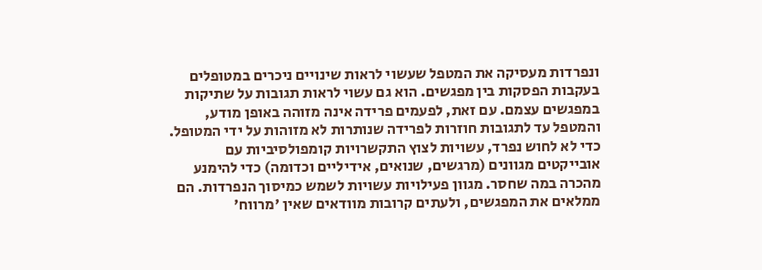ונפרדות מעסיקה את המטפל שעשוי לראות שינויים ניכרים במטופלים בעקבות הפסקות בין מפגשים. הוא גם עשוי לראות תגובות על שתיקות במפגשים עצמם. עם זאת, לפעמים פרידה אינה מזוהה באופן מודע, והמטפל עד לתגובות חוזרות לפרידה שנותרות לא מזוהות על ידי המטופל. כדי לא לחוש נפרד, עשויות לצוץ התקשרויות קומפולסיביות עם אובייקטים מגוונים (מרגשים, שנואים, אידיליים וכדומה) כדי להימנע מהכרה במה שחסר. מגוון פעילויות עשויות לשמש כמיסוך הנפרדות. הם ממלאים את המפגשים, ולעתים קרובות מוודאים שאין 'מרווח'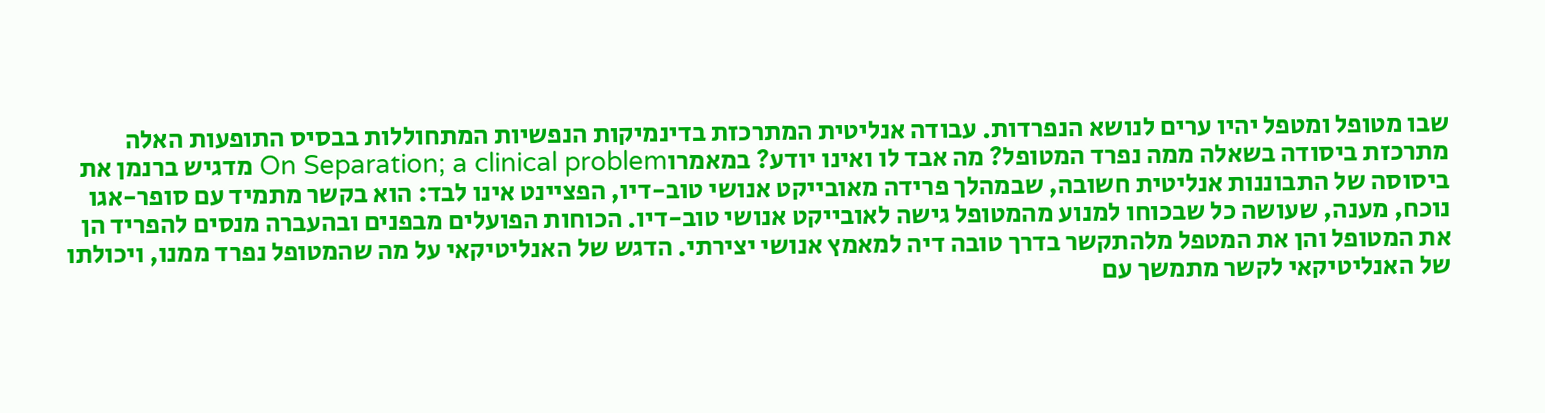שבו מטופל ומטפל יהיו ערים לנושא הנפרדות. עבודה אנליטית המתרכזת בדינמיקות הנפשיות המתחוללות בבסיס התופעות האלה מתרכזת ביסודה בשאלה ממה נפרד המטופל? מה אבד לו ואינו יודע? במאמרוOn Separation; a clinical problem מדגיש ברנמן את ביסוסה של התבוננות אנליטית חשובה, שבמהלך פרידה מאובייקט אנושי טוב-דיו, הפציינט אינו לבד: הוא בקשר מתמיד עם סופר-אגו נוכח, מענה, שעושה כל שבכוחו למנוע מהמטופל גישה לאובייקט אנושי טוב-דיו. הכוחות הפועלים מבפנים ובהעברה מנסים להפריד הן את המטופל והן את המטפל מלהתקשר בדרך טובה דיה למאמץ אנושי יצירתי. הדגש של האנליטיקאי על מה שהמטופל נפרד ממנו, ויכולתו של האנליטיקאי לקשר מתמשך עם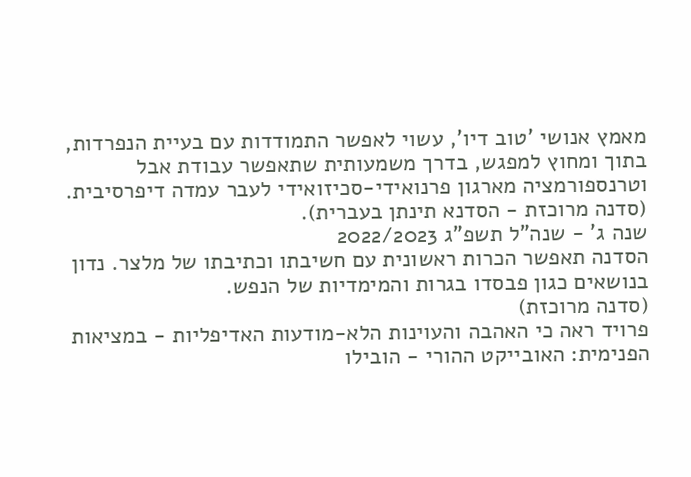מאמץ אנושי 'טוב דיו', עשוי לאפשר התמודדות עם בעיית הנפרדות, בתוך ומחוץ למפגש, בדרך משמעותית שתאפשר עבודת אבל וטרנספורמציה מארגון פרנואידי-סכיזואידי לעבר עמדה דיפרסיבית.
(סדנה מרוכזת - הסדנא תינתן בעברית).
שנה ג' - שנה"ל תשפ"ג 2022/2023
הסדנה תאפשר הכרות ראשונית עם חשיבתו וכתיבתו של מלצר. נדון בנושאים כגון פבסדו בגרות והמימדיות של הנפש.
(סדנה מרוכזת)
פרויד ראה כי האהבה והעוינות הלא-מודעות האדיפליות - במציאות הפנימית: האובייקט ההורי - הובילו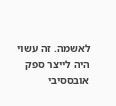לאשמה. זה עשוי היה לייצר ספק אובססיבי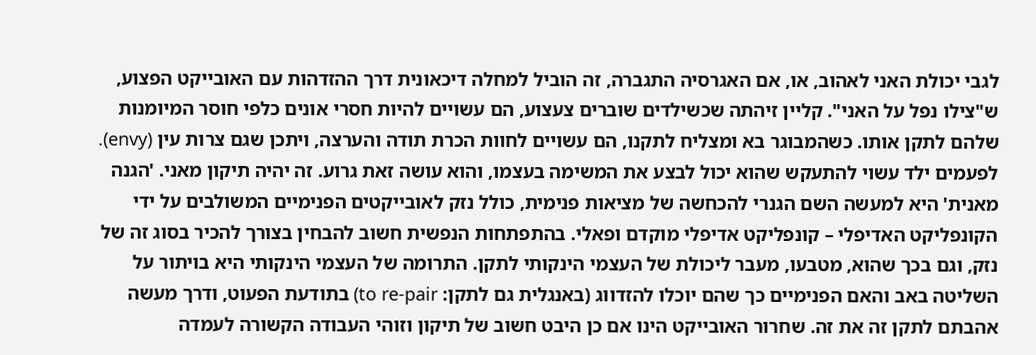לגבי יכולת האני לאהוב, או, אם האגרסיה התגברה, זה הוביל למחלה דיכאונית דרך ההזדהות עם האובייקט הפצוע, ש"צילו נפל על האני". קליין זיהתה שכשילדים שוברים צעצוע, הם עשויים להיות חסרי אונים כלפי חוסר המיומנות שלהם לתקן אותו. כשהמבוגר בא ומצליח לתקנו, הם עשויים לחוות הכרת תודה והערצה, ויתכן שגם צרות עין (envy). לפעמים ילד עשוי להתעקש שהוא יכול לבצע את המשימה בעצמו, והוא עושה זאת גרוע. זה יהיה תיקון מאני. 'הגנה מאנית' היא למעשה השם הגנרי להכחשה של מציאות פנימית, כולל נזק לאובייקטים הפנימיים המשולבים על ידי הקונפליקט האדיפלי – קונפליקט אדיפלי מוקדם ופאלי. בהתפתחות הנפשית חשוב להבחין בצורך להכיר בסוג זה של נזק, וגם בכך שהוא, מטבעו, מעבר ליכולת של העצמי הינקותי לתקן. התרומה של העצמי הינקותי היא בויתור על השליטה באב והאם הפנימיים כך שהם יוכלו להזדווג (באנגלית גם לתקן: to re-pair) בתודעת הפעוט, ודרך מעשה אהבתם לתקן זה את זה. שחרור האובייקט הינו אם כן היבט חשוב של תיקון וזוהי העבודה הקשורה לעמדה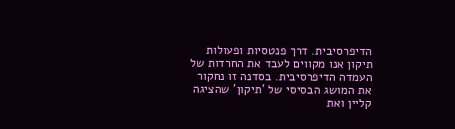הדיפרסיבית. דרך פנטסיות ופעולות תיקון אנו מקווים לעבד את החרדות של העמדה הדיפרסיבית. בסדנה זו נחקור את המושג הבסיסי של 'תיקון' שהציגה קליין ואת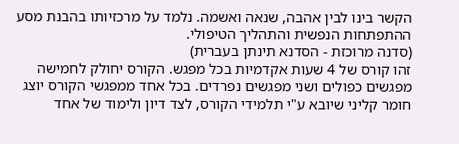הקשר בינו לבין אהבה, שנאה ואשמה. נלמד על מרכזיותו בהבנת מסע ההתפתחות הנפשית והתהליך הטיפולי.
(סדנה מרוכזת - הסדנא תינתן בעברית)
זהו קורס של 4 שעות אקדמיות בכל מפגש. הקורס יחולק לחמישה מפגשים כפולים ושני מפגשים נפרדים. בכל אחד ממפגשי הקורס יוצג חומר קליני שיובא ע"י תלמידי הקורס, לצד דיון ולימוד של אחד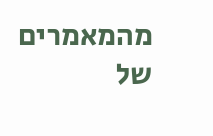מהמאמרים של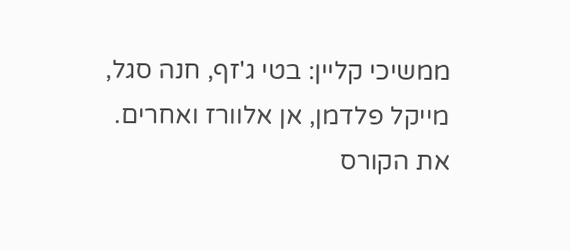ממשיכי קליין: בטי ג'זף, חנה סגל, מייקל פלדמן, אן אלוורז ואחרים. את הקורס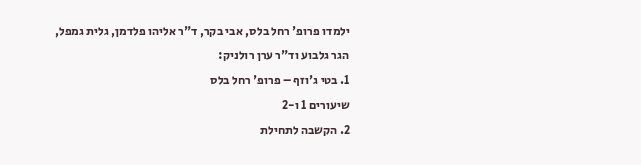ילמדו פרופ' רחל בלס, אבי בקר, ד"ר אליהו פלדמן, גלית גמפל, הגר גלבוע וד"ר ערן רולניק:
1. בטי ג'וזף – פרופ' רחל בלס
שיעורים 1 ו-2
2. הקשבה לתחילת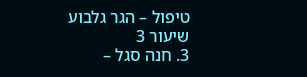טיפול – הגר גלבוע
שיעור 3
3. חנה סגל –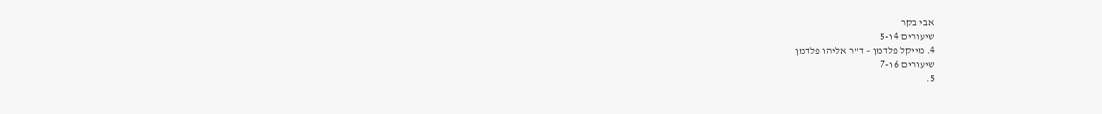אבי בקר
שיעורים 4 ו-5
4. מייקל פלדמן – ד"ר אליהו פלדמן
שיעורים 6 ו-7
5.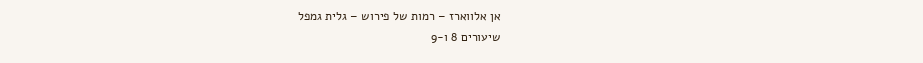אן אלווארז – רמות של פירוש – גלית גמפל
שיעורים 8 ו-9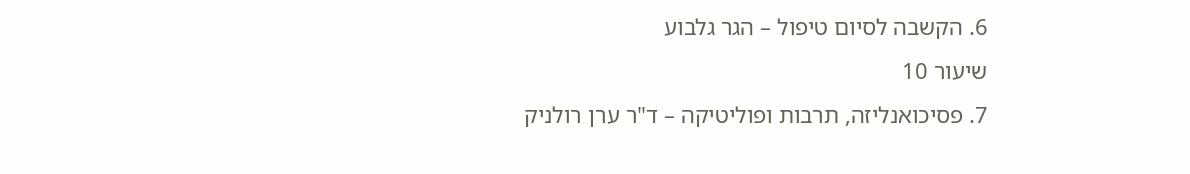6. הקשבה לסיום טיפול – הגר גלבוע
שיעור 10
7. פסיכואנליזה, תרבות ופוליטיקה – ד"ר ערן רולניק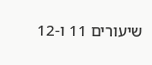שיעורים 11 ו-12